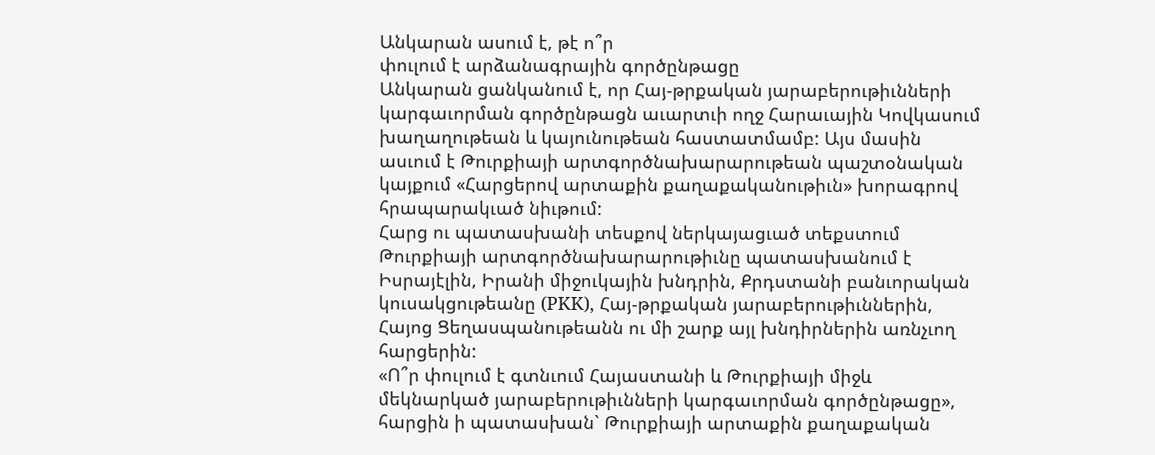Անկարան ասում է, թէ ո՞ր
փուլում է արձանագրային գործընթացը
Անկարան ցանկանում է, որ Հայ-թրքական յարաբերութիւնների կարգաւորման գործընթացն աւարտւի ողջ Հարաւային Կովկասում խաղաղութեան և կայունութեան հաստատմամբ: Այս մասին ասւում է Թուրքիայի արտգործնախարարութեան պաշտօնական կայքում «Հարցերով արտաքին քաղաքականութիւն» խորագրով հրապարակւած նիւթում:
Հարց ու պատասխանի տեսքով ներկայացւած տեքստում Թուրքիայի արտգործնախարարութիւնը պատասխանում է Իսրայէլին, Իրանի միջուկային խնդրին, Քրդստանի բանւորական կուսակցութեանը (PKK), Հայ-թրքական յարաբերութիւններին, Հայոց Ցեղասպանութեանն ու մի շարք այլ խնդիրներին առնչւող հարցերին:
«Ո՞ր փուլում է գտնւում Հայաստանի և Թուրքիայի միջև մեկնարկած յարաբերութիւնների կարգաւորման գործընթացը», հարցին ի պատասխան` Թուրքիայի արտաքին քաղաքական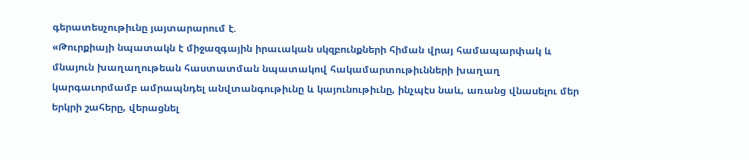գերատեսչութիւնը յայտարարում է.
«Թուրքիայի նպատակն է միջազգային իրաւական սկզբունքների հիման վրայ համապարփակ և մնայուն խաղաղութեան հաստատման նպատակով հակամարտութիւնների խաղաղ կարգաւորմամբ ամրապնդել անվտանգութիւնը և կայունութիւնը, ինչպէս նաև, առանց վնասելու մեր երկրի շահերը, վերացնել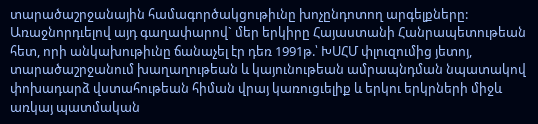տարածաշրջանային համագործակցութիւնը խոչընդոտող արգելքները:
Առաջնորդւելով այդ գաղափարով` մեր երկիրը Հայաստանի Հանրապետութեան հետ, որի անկախութիւնը ճանաչել էր դեռ 1991թ.՝ ԽՍՀՄ փլուզումից յետոյ, տարածաշրջանում խաղաղութեան և կայունութեան ամրապնդման նպատակով փոխադարձ վստահութեան հիման վրայ կառուցւելիք և երկու երկրների միջև առկայ պատմական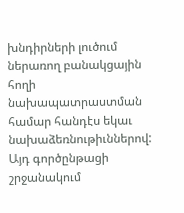խնդիրների լուծում ներառող բանակցային հողի նախապատրաստման համար հանդէս եկաւ նախաձեռնութիւններով: Այդ գործընթացի շրջանակում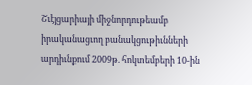Շւէյցարիայի միջնորդութեամբ իրականացւող բանակցութիւնների արդիւնքում 2009թ. հոկտեմբերի 10-ին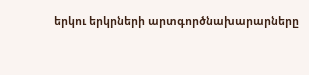երկու երկրների արտգործնախարարները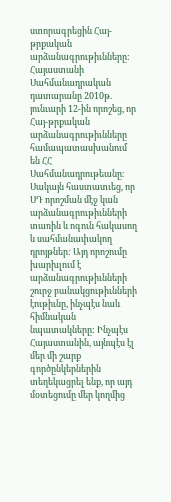ստորագրեցին Հայ-թրքական արձանագրութիւնները:
Հայաստանի Սահմանադրական դատարանը 2010թ. յունւարի 12-ին որոշեց, որ Հայ-թրքական արձանագրութիւնները համապատասխանում են ՀՀ Սահմանադրութեանը։ Սակայն հաստատւեց, որ ՍԴ որոշման մէջ կան արձանագրութիւնների տառին և ոգուն հակասող և սահմանափակող դրոյթներ: Այդ որոշումը խարխլում է արձանագրութիւնների շուրջ բանակցութիւնների էութիւնը, ինչպէս նաև հիմնական նպատակները: Ինչպէս Հայաստանին, այնպէս էլ մեր մի շարք գործընկերներին տեղեկացրել ենք, որ այդ մօտեցումը մեր կողմից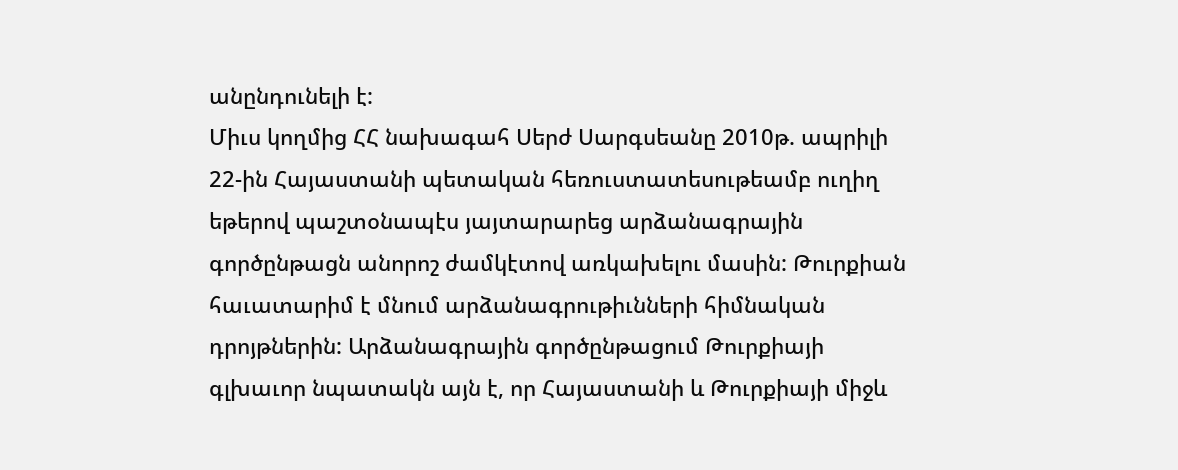անընդունելի է:
Միւս կողմից ՀՀ նախագահ Սերժ Սարգսեանը 2010թ. ապրիլի 22-ին Հայաստանի պետական հեռուստատեսութեամբ ուղիղ եթերով պաշտօնապէս յայտարարեց արձանագրային գործընթացն անորոշ ժամկէտով առկախելու մասին: Թուրքիան հաւատարիմ է մնում արձանագրութիւնների հիմնական դրոյթներին: Արձանագրային գործընթացում Թուրքիայի գլխաւոր նպատակն այն է, որ Հայաստանի և Թուրքիայի միջև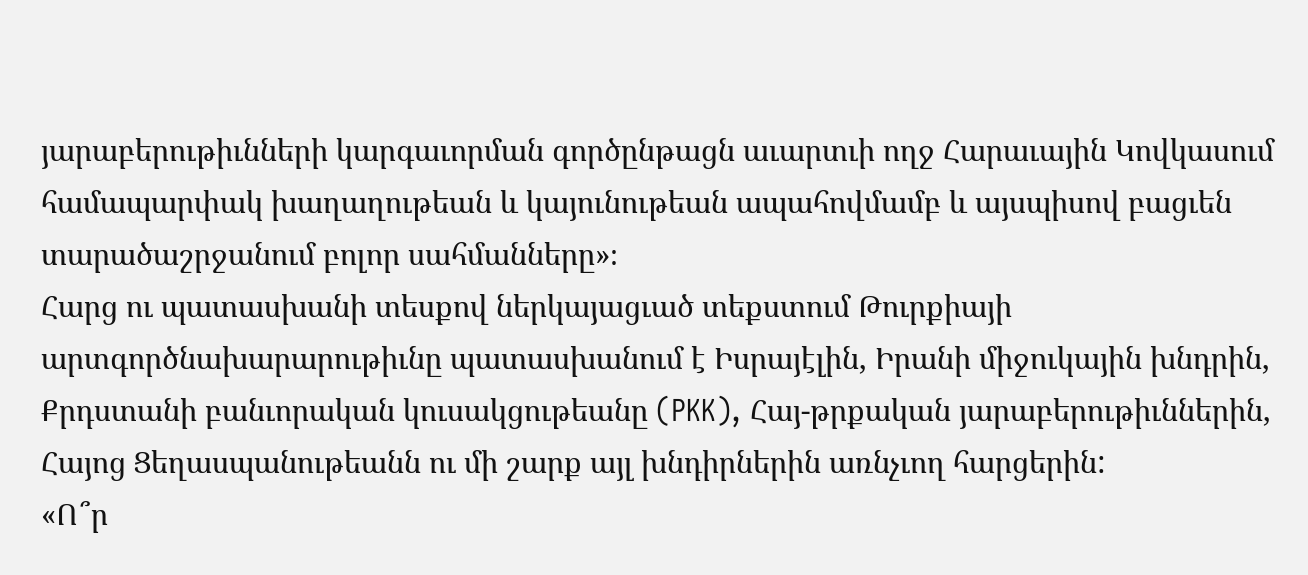յարաբերութիւնների կարգաւորման գործընթացն աւարտւի ողջ Հարաւային Կովկասում համապարփակ խաղաղութեան և կայունութեան ապահովմամբ և այսպիսով բացւեն տարածաշրջանում բոլոր սահմանները»։
Հարց ու պատասխանի տեսքով ներկայացւած տեքստում Թուրքիայի արտգործնախարարութիւնը պատասխանում է Իսրայէլին, Իրանի միջուկային խնդրին, Քրդստանի բանւորական կուսակցութեանը (PKK), Հայ-թրքական յարաբերութիւններին, Հայոց Ցեղասպանութեանն ու մի շարք այլ խնդիրներին առնչւող հարցերին:
«Ո՞ր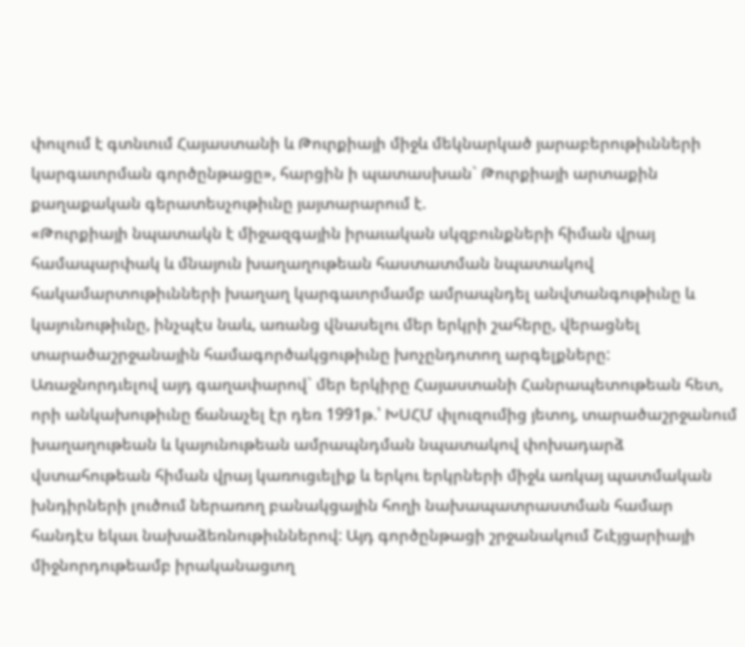փուլում է գտնւում Հայաստանի և Թուրքիայի միջև մեկնարկած յարաբերութիւնների կարգաւորման գործընթացը», հարցին ի պատասխան` Թուրքիայի արտաքին քաղաքական գերատեսչութիւնը յայտարարում է.
«Թուրքիայի նպատակն է միջազգային իրաւական սկզբունքների հիման վրայ համապարփակ և մնայուն խաղաղութեան հաստատման նպատակով հակամարտութիւնների խաղաղ կարգաւորմամբ ամրապնդել անվտանգութիւնը և կայունութիւնը, ինչպէս նաև, առանց վնասելու մեր երկրի շահերը, վերացնել տարածաշրջանային համագործակցութիւնը խոչընդոտող արգելքները:
Առաջնորդւելով այդ գաղափարով` մեր երկիրը Հայաստանի Հանրապետութեան հետ, որի անկախութիւնը ճանաչել էր դեռ 1991թ.՝ ԽՍՀՄ փլուզումից յետոյ, տարածաշրջանում խաղաղութեան և կայունութեան ամրապնդման նպատակով փոխադարձ վստահութեան հիման վրայ կառուցւելիք և երկու երկրների միջև առկայ պատմական խնդիրների լուծում ներառող բանակցային հողի նախապատրաստման համար հանդէս եկաւ նախաձեռնութիւններով: Այդ գործընթացի շրջանակում Շւէյցարիայի միջնորդութեամբ իրականացւող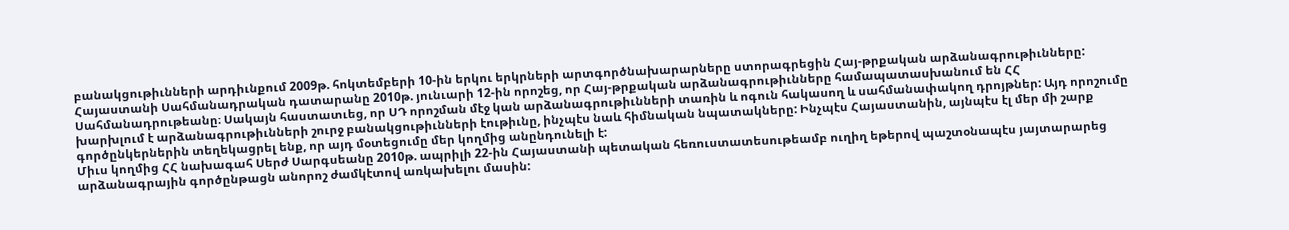բանակցութիւնների արդիւնքում 2009թ. հոկտեմբերի 10-ին երկու երկրների արտգործնախարարները ստորագրեցին Հայ-թրքական արձանագրութիւնները:
Հայաստանի Սահմանադրական դատարանը 2010թ. յունւարի 12-ին որոշեց, որ Հայ-թրքական արձանագրութիւնները համապատասխանում են ՀՀ Սահմանադրութեանը։ Սակայն հաստատւեց, որ ՍԴ որոշման մէջ կան արձանագրութիւնների տառին և ոգուն հակասող և սահմանափակող դրոյթներ: Այդ որոշումը խարխլում է արձանագրութիւնների շուրջ բանակցութիւնների էութիւնը, ինչպէս նաև հիմնական նպատակները: Ինչպէս Հայաստանին, այնպէս էլ մեր մի շարք գործընկերներին տեղեկացրել ենք, որ այդ մօտեցումը մեր կողմից անընդունելի է:
Միւս կողմից ՀՀ նախագահ Սերժ Սարգսեանը 2010թ. ապրիլի 22-ին Հայաստանի պետական հեռուստատեսութեամբ ուղիղ եթերով պաշտօնապէս յայտարարեց արձանագրային գործընթացն անորոշ ժամկէտով առկախելու մասին: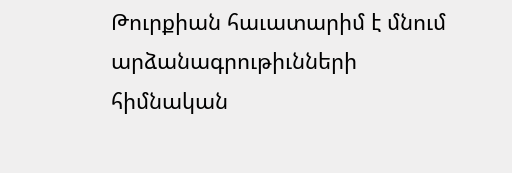Թուրքիան հաւատարիմ է մնում արձանագրութիւնների հիմնական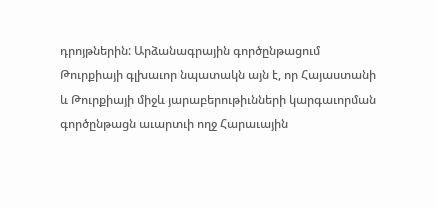դրոյթներին: Արձանագրային գործընթացում Թուրքիայի գլխաւոր նպատակն այն է, որ Հայաստանի և Թուրքիայի միջև յարաբերութիւնների կարգաւորման գործընթացն աւարտւի ողջ Հարաւային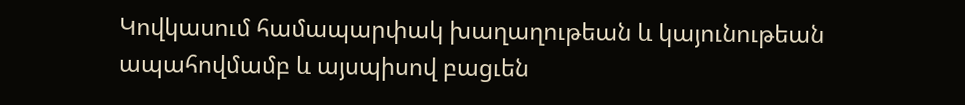Կովկասում համապարփակ խաղաղութեան և կայունութեան ապահովմամբ և այսպիսով բացւեն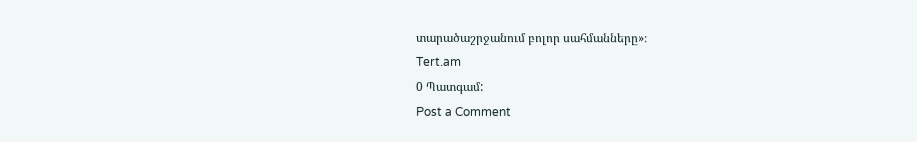տարածաշրջանում բոլոր սահմանները»։
Tert.am
0 Պատգամ:
Post a Comment